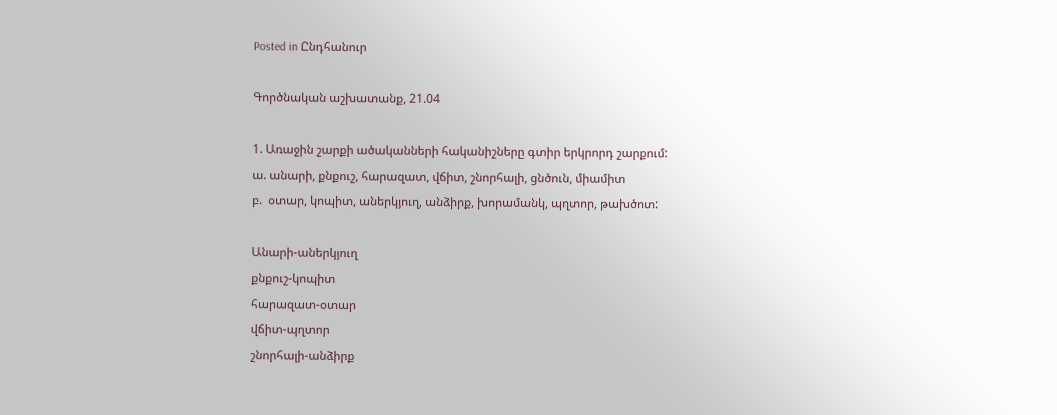Posted in Ընդհանուր

Գործնական աշխատանք, 21.04

1. Առաջին շարքի ածականների հականիշները գտիր երկրորդ շարքում:
ա. անարի, քնքուշ, հարազատ, վճիտ, շնորհալի, ցնծուն, միամիտ
բ.  օտար, կոպիտ, աներկյուղ, անձիրք, խորամանկ, պղտոր, թախծոտ:

Անարի-աներկյուղ
քնքուշ-կոպիտ
հարազատ-օտար
վճիտ-պղտոր
շնորհալի-անձիրք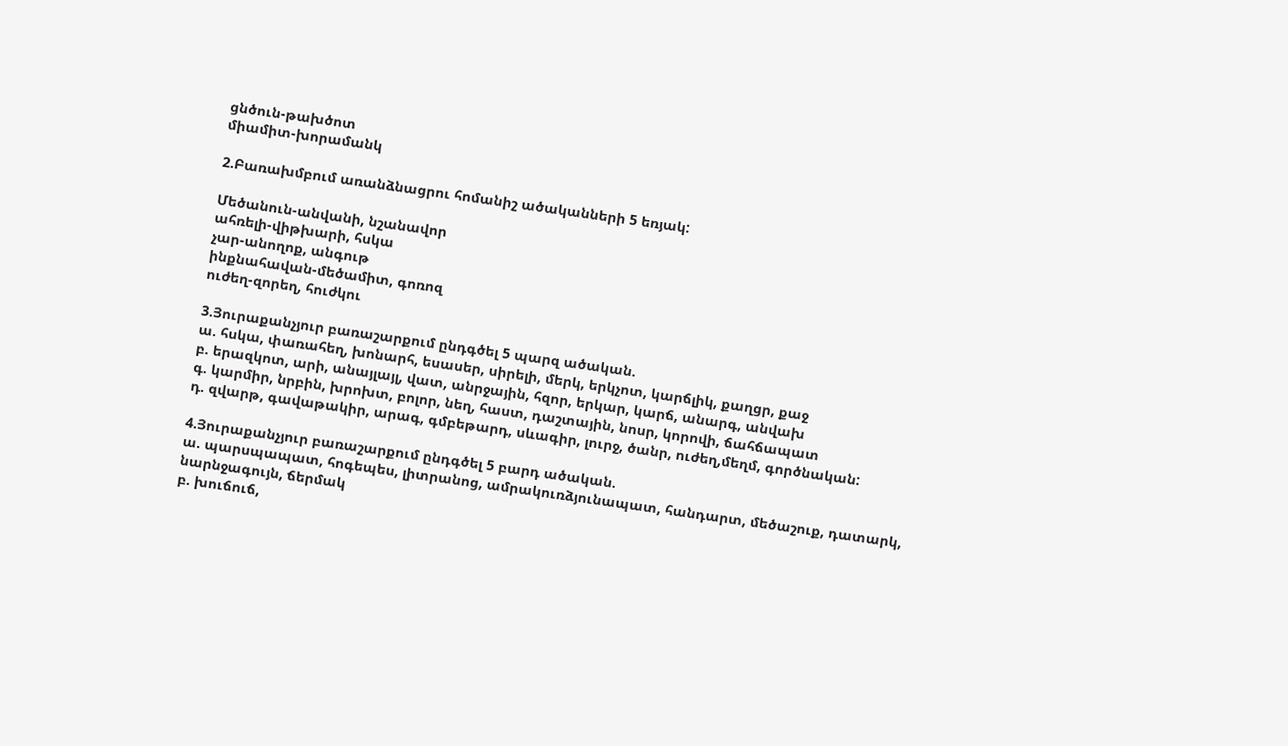ցնծուն-թախծոտ
միամիտ-խորամանկ

2.Բառախմբում առանձնացրու հոմանիշ ածականների 5 եռյակ:

Մեծանուն-անվանի, նշանավոր
ահռելի-վիթխարի, հսկա
չար-անողոք, անգութ
ինքնահավան-մեծամիտ, գոռոզ
ուժեղ-զորեղ, հուժկու

3.Յուրաքանչյուր բառաշարքում ընդգծել 5 պարզ ածական.
ա. հսկա, փառահեղ, խոնարհ, եսասեր, սիրելի, մերկ, երկչոտ, կարճլիկ, քաղցր, քաջ
բ. երազկոտ, արի, անայլայլ, վատ, անրջային, հզոր, երկար, կարճ, անարգ, անվախ
գ. կարմիր, նրբին, խրոխտ, բոլոր, նեղ, հաստ, դաշտային, նոսր, կորովի, ճահճապատ
դ. զվարթ, գավաթակիր, արագ, գմբեթարդ, սևագիր, լուրջ, ծանր, ուժեղ,մեղմ, գործնական:

4.Յուրաքանչյուր բառաշարքում ընդգծել 5 բարդ ածական.
ա. պարսպապատ, հոգեպես, լիտրանոց, ամրակուռձյունապատ, հանդարտ, մեծաշուք, դատարկ, նարնջագույն, ճերմակ
բ. խուճուճ,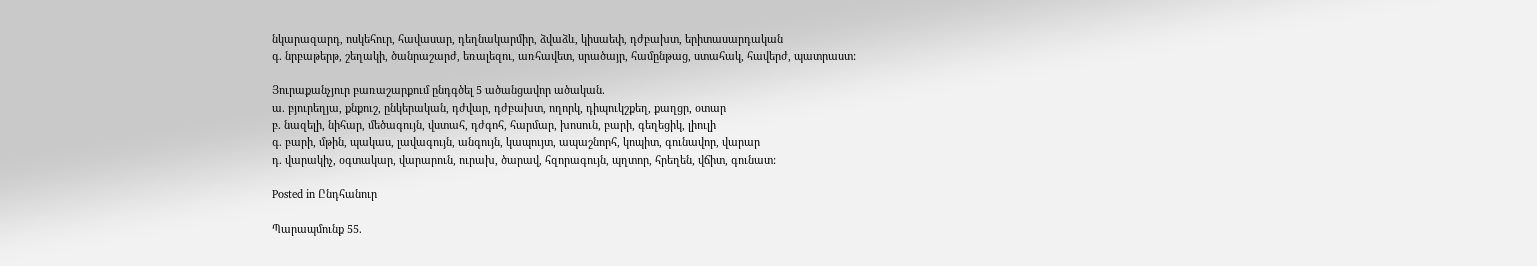նկարազարդ, ոսկեհուր, հավասար, դեղնակարմիր, ձվաձև, կիսաեփ, դժբախտ, երիտասարդական
գ. նրբաթերթ, շեղակի, ծանրաշարժ, եռալեզու, առհավետ, սրածայր, համընթաց, ստահակ, հավերժ, պատրաստ:

Յուրաքանչյուր բառաշարքում ընդգծել 5 ածանցավոր ածական.
ա. բյուրեղյա, քնքուշ, ընկերական, դժվար, դժբախտ, ողորկ, դիպուկշքեղ, քաղցր, օտար
բ. նազելի, նիհար, մեծագույն, վստահ, դժգոհ, հարմար, խոսուն, բարի, գեղեցիկ, լիուլի
գ. բարի, մթին, պակաս, լավագույն, անգույն, կապույտ, ապաշնորհ, կոպիտ, գունավոր, վարար
դ. վարակիչ, օգտակար, վարարուն, ուրախ, ծարավ, հզորագույն, պղտոր, հրեղեն, վճիտ, գունատ:

Posted in Ընդհանուր

Պարապմունք 55.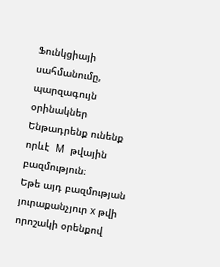Ֆունկցիայի սահմանումը, պարզագույն օրինակներ
Ենթադրենք ունենք որևէ  M  թվային բազմություն։
Եթե այդ բազմության յուրաքանչյուր x թվի որոշակի օրենքով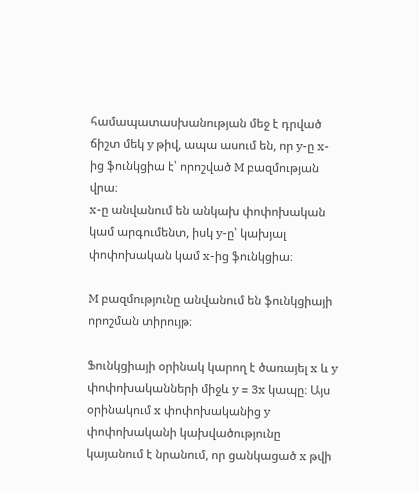համապատասխանության մեջ է դրված ճիշտ մեկ y թիվ, ապա ասում են, որ y-ը x-ից ֆունկցիա է՝ որոշված M բազմության վրա։
x-ը անվանում են անկախ փոփոխական կամ արգումենտ, իսկ y-ը՝ կախյալ փոփոխական կամ x-ից ֆունկցիա։

M բազմությունը անվանում են ֆունկցիայի որոշման տիրույթ։

Ֆունկցիայի օրինակ կարող է ծառայել x և y փոփոխականների միջև y = 3x կապը։ Այս օրինակում x փոփոխականից y փոփոխականի կախվածությունը կայանում է նրանում, որ ցանկացած x թվի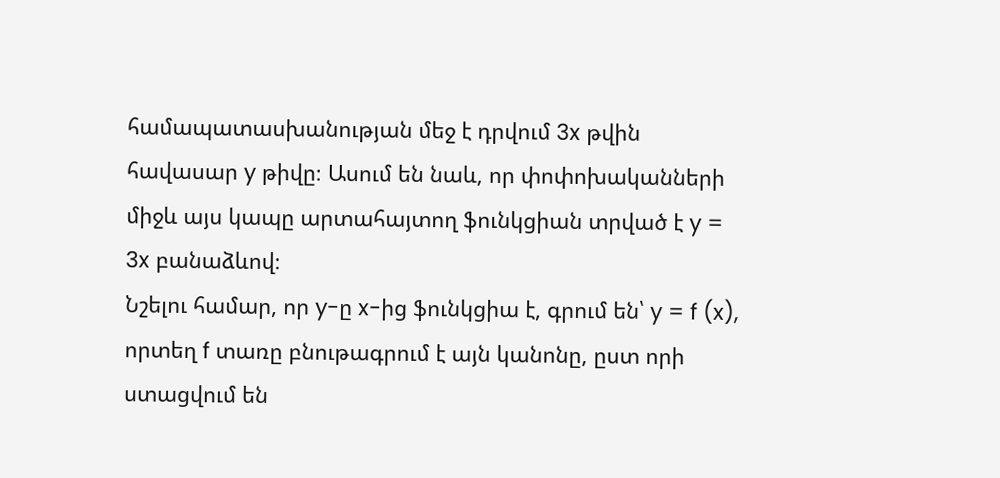համապատասխանության մեջ է դրվում 3x թվին հավասար y թիվը։ Ասում են նաև, որ փոփոխականների միջև այս կապը արտահայտող ֆունկցիան տրված է y = 3x բանաձևով։
Նշելու համար, որ y-ը x-ից ֆունկցիա է, գրում են՝ y = f (x), որտեղ f տառը բնութագրում է այն կանոնը, ըստ որի ստացվում են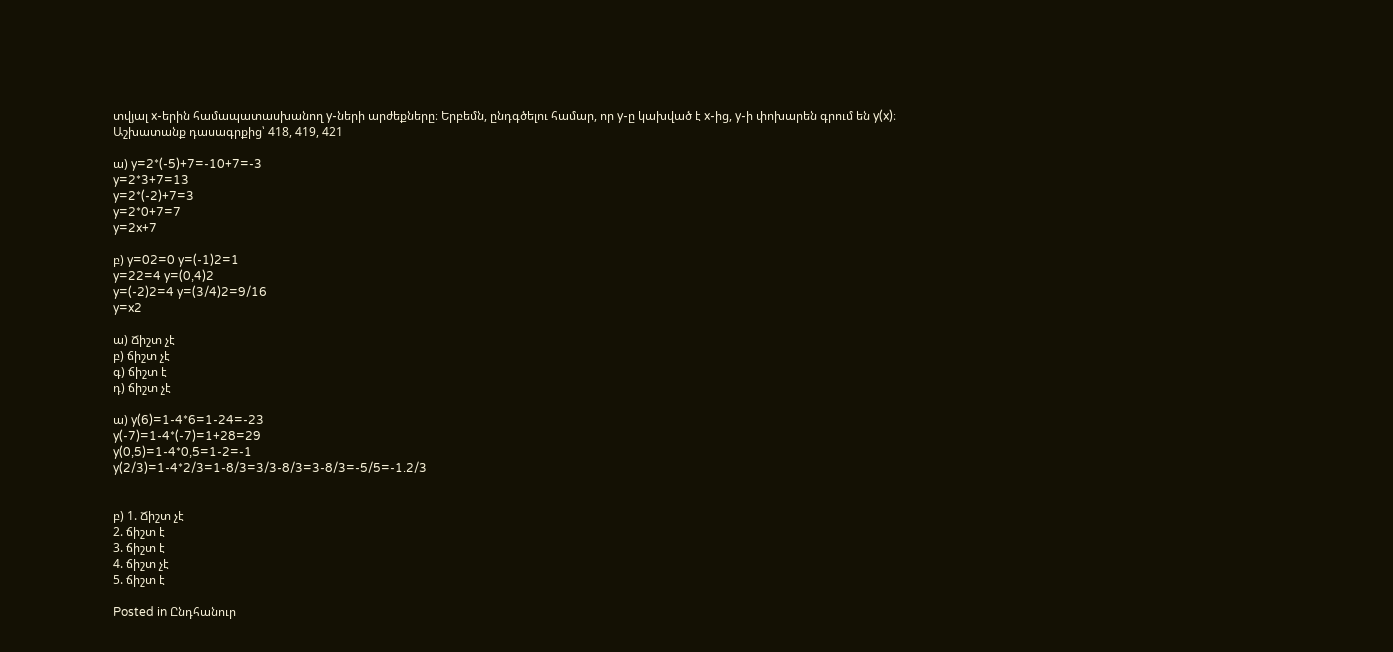տվյալ x-երին համապատասխանող y-ների արժեքները։ Երբեմն, ընդգծելու համար, որ y-ը կախված է x-ից, y-ի փոխարեն գրում են y(x)։
Աշխատանք դասագրքից՝ 418, 419, 421

ա) y=2*(-5)+7=-10+7=-3
y=2*3+7=13
y=2*(-2)+7=3
y=2*0+7=7
y=2x+7

բ) y=02=0 y=(-1)2=1
y=22=4 y=(0,4)2
y=(-2)2=4 y=(3/4)2=9/16
y=x2

ա) Ճիշտ չէ
բ) ճիշտ չէ
գ) ճիշտ է
դ) ճիշտ չէ

ա) y(6)=1-4*6=1-24=-23
y(-7)=1-4*(-7)=1+28=29
y(0,5)=1-4*0,5=1-2=-1
y(2/3)=1-4*2/3=1-8/3=3/3-8/3=3-8/3=-5/5=-1.2/3


բ) 1. Ճիշտ չէ
2. ճիշտ է
3. ճիշտ է
4. ճիշտ չէ
5. ճիշտ է

Posted in Ընդհանուր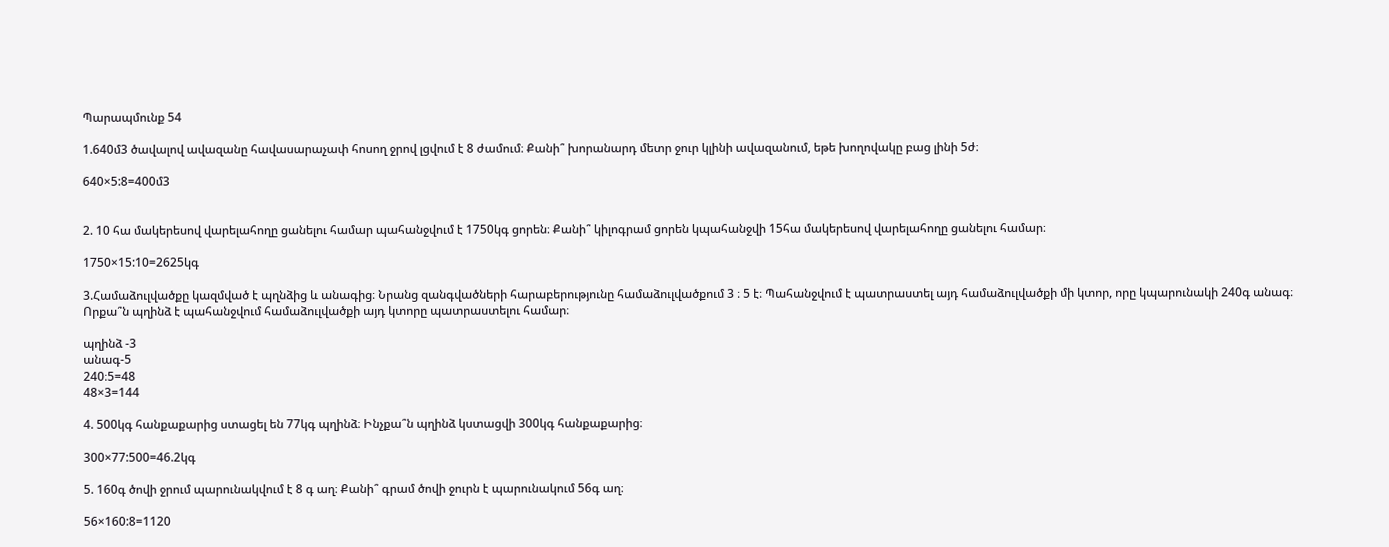Պարապմունք 54

1.640մ3 ծավալով ավազանը հավասարաչափ հոսող ջրով լցվում է 8 ժամում։ Քանի՞ խորանարդ մետր ջուր կլինի ավազանում, եթե խողովակը բաց լինի 5ժ։

640×5:8=400մ3


2. 10 հա մակերեսով վարելահողը ցանելու համար պահանջվում է 1750կգ ցորեն։ Քանի՞ կիլոգրամ ցորեն կպահանջվի 15հա մակերեսով վարելահողը ցանելու համար։

1750×15:10=2625կգ

3.Համաձուլվածքը կազմված է պղնձից և անագից։ Նրանց զանգվածների հարաբերությունը համաձուլվածքում 3 ։ 5 է։ Պահանջվում է պատրաստել այդ համաձուլվածքի մի կտոր, որը կպարունակի 240գ անագ։ Որքա՞ն պղինձ է պահանջվում համաձուլվածքի այդ կտորը պատրաստելու համար։

պղինձ -3
անագ-5
240։5=48
48×3=144

4. 500կգ հանքաքարից ստացել են 77կգ պղինձ։ Ինչքա՞ն պղինձ կստացվի 300կգ հանքաքարից։

300×77:500=46.2կգ

5. 160գ ծովի ջրում պարունակվում է 8 գ աղ։ Քանի՞ գրամ ծովի ջուրն է պարունակում 56գ աղ։

56×160:8=1120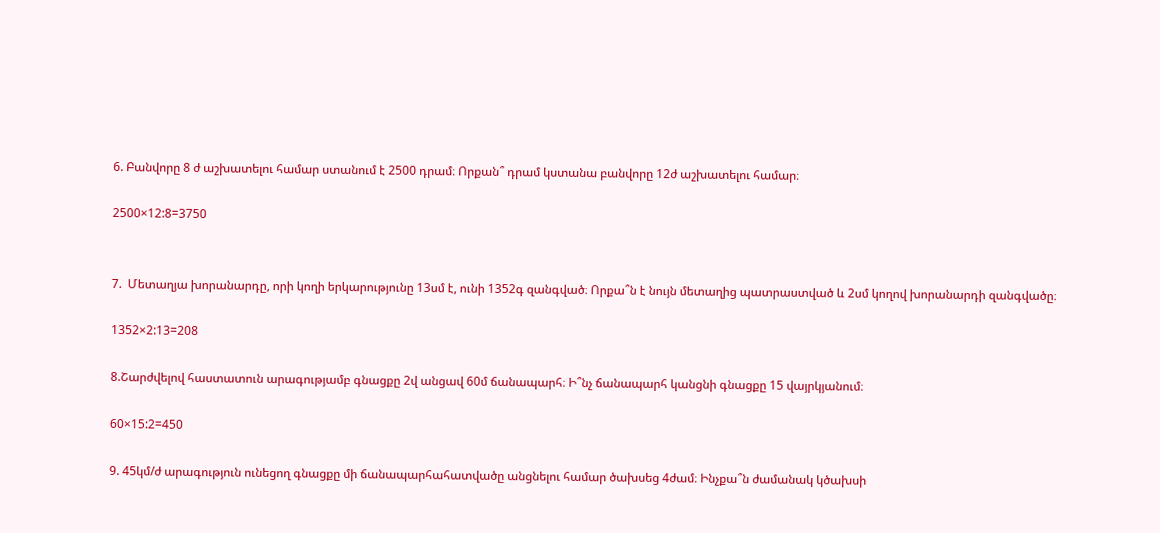6. Բանվորը 8 ժ աշխատելու համար ստանում է 2500 դրամ։ Որքան՞ դրամ կստանա բանվորը 12ժ աշխատելու համար։

2500×12:8=3750


7.  Մետաղյա խորանարդը, որի կողի երկարությունը 13սմ է, ունի 1352գ զանգված։ Որքա՞ն է նույն մետաղից պատրաստված և 2սմ կողով խորանարդի զանգվածը։

1352×2:13=208

8.Շարժվելով հաստատուն արագությամբ գնացքը 2վ անցավ 60մ ճանապարհ։ Ի՞նչ ճանապարհ կանցնի գնացքը 15 վայրկյանում։

60×15:2=450

9. 45կմ/ժ արագություն ունեցող գնացքը մի ճանապարհահատվածը անցնելու համար ծախսեց 4ժամ։ Ինչքա՞ն ժամանակ կծախսի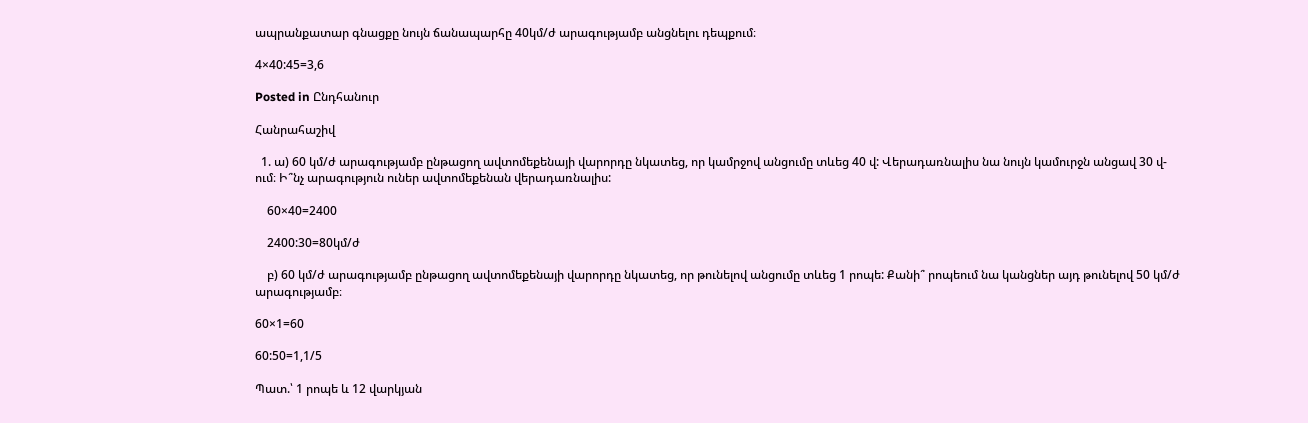ապրանքատար գնացքը նույն ճանապարհը 40կմ/ժ արագությամբ անցնելու դեպքում։

4×40:45=3,6

Posted in Ընդհանուր

Հանրահաշիվ

  1. ա) 60 կմ/ժ արագությամբ ընթացող ավտոմեքենայի վարորդը նկատեց, որ կամրջով անցումը տևեց 40 վ: Վերադառնալիս նա նույն կամուրջն անցավ 30 վ-ում։ Ի՞նչ արագություն ուներ ավտոմեքենան վերադառնալիս:

    60×40=2400

    2400:30=80կմ/ժ

    բ) 60 կմ/ժ արագությամբ ընթացող ավտոմեքենայի վարորդը նկատեց, որ թունելով անցումը տևեց 1 րոպե: Քանի՞ րոպեում նա կանցներ այդ թունելով 50 կմ/ժ արագությամբ։

60×1=60

60:50=1,1/5

Պատ.՝ 1 րոպե և 12 վարկյան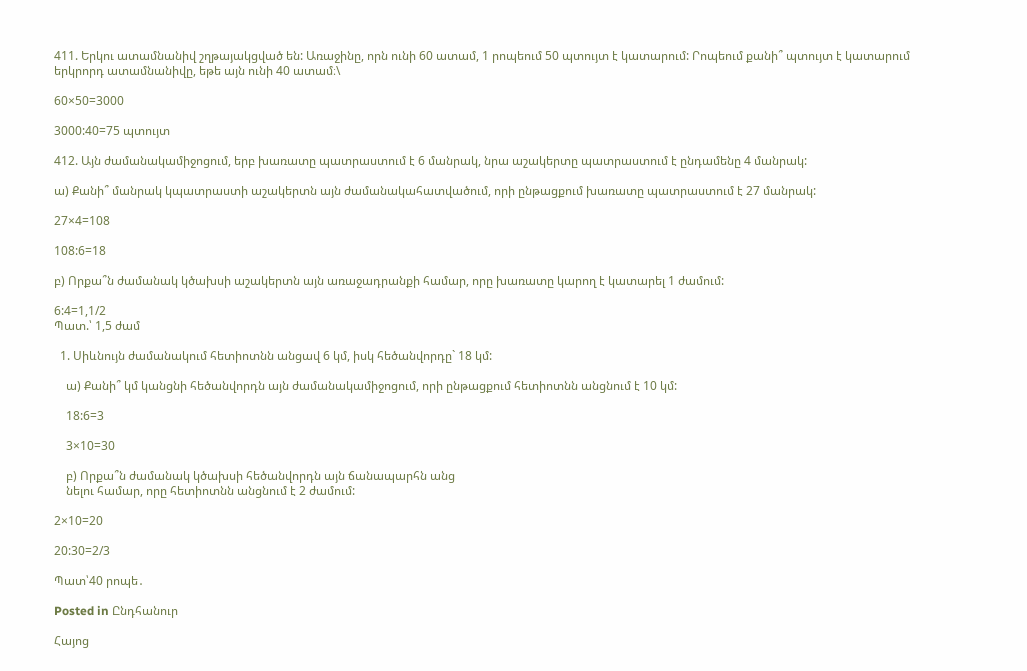411. Երկու ատամնանիվ շղթայակցված են: Առաջինը, որն ունի 60 ատամ, 1 րոպեում 50 պտույտ է կատարում: Րոպեում քանի՞ պտույտ է կատարում երկրորդ ատամնանիվը, եթե այն ունի 40 ատամ։\

60×50=3000

3000:40=75 պտույտ

412. Այն ժամանակամիջոցում, երբ խառատը պատրաստում է 6 մանրակ, նրա աշակերտը պատրաստում է ընդամենը 4 մանրակ:

ա) Քանի՞ մանրակ կպատրաստի աշակերտն այն ժամանակահատվածում, որի ընթացքում խառատը պատրաստում է 27 մանրակ:

27×4=108

108:6=18

բ) Որքա՞ն ժամանակ կծախսի աշակերտն այն առաջադրանքի համար, որը խառատը կարող է կատարել 1 ժամում:

6:4=1,1/2
Պատ.՝ 1,5 ժամ

  1. Սիևնույն ժամանակում հետիոտնն անցավ 6 կմ, իսկ հեծանվորդը` 18 կմ:

    ա) Քանի՞ կմ կանցնի հեծանվորդն այն ժամանակամիջոցում, որի ընթացքում հետիոտնն անցնում է 10 կմ:

    18:6=3

    3×10=30

    բ) Որքա՞ն ժամանակ կծախսի հեծանվորդն այն ճանապարհն անց
    նելու համար, որը հետիոտնն անցնում է 2 ժամում:

2×10=20

20:30=2/3

Պատ՝40 րոպե․

Posted in Ընդհանուր

Հայոց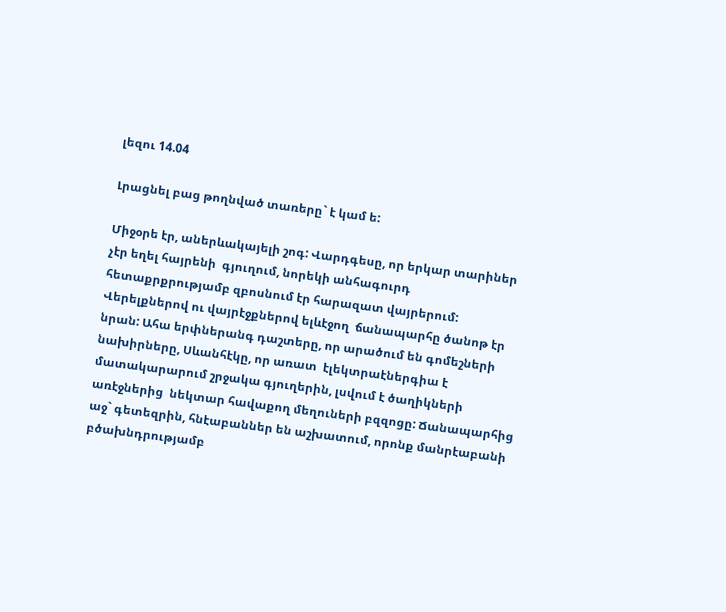լեզու 14.04

Լրացնել բաց թողնված տառերը` է կամ ե:

Միջօրե էր, աներևակայելի շոգ: Վարդգեսը, որ երկար տարիներ  չէր եղել հայրենի  գյուղում, նորեկի անհագուրդ հետաքրքրությամբ զբոսնում էր հարազատ վայրերում: Վերելքներով ու վայրէջքներով ելևէջող  ճանապարհը ծանոթ էր նրան: Ահա երփներանգ դաշտերը, որ արածում են գոմեշների նախիրները, Սևանհէկը, որ առատ  էլեկտրաէներգիա է մատակարարում շրջակա գյուղերին, լսվում է ծաղիկների առէջներից  նեկտար հավաքող մեղուների բզզոցը: Ճանապարհից աջ` գետեզրին, հնէաբաններ են աշխատում, որոնք մանրէաբանի բծախնդրությամբ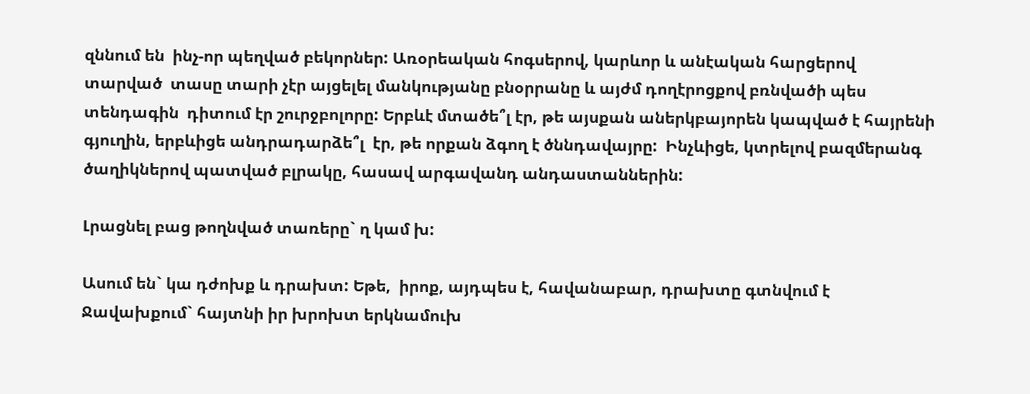զննում են  ինչ-որ պեղված բեկորներ: Առօրեական հոգսերով, կարևոր և անէական հարցերով տարված  տասը տարի չէր այցելել մանկությանը բնօրրանը և այժմ դողէրոցքով բռնվածի պես տենդագին  դիտում էր շուրջբոլորը: Երբևէ մտածե՞լ էր, թե այսքան աներկբայորեն կապված է հայրենի գյուղին, երբևիցե անդրադարձե՞լ  էր, թե որքան ձգող է ծննդավայրը:  Ինչևիցե, կտրելով բազմերանգ ծաղիկներով պատված բլրակը, հասավ արգավանդ անդաստաններին:

Լրացնել բաց թողնված տառերը` ղ կամ խ:

Ասում են` կա դժոխք և դրախտ: Եթե,  իրոք, այդպես է, հավանաբար, դրախտը գտնվում է Ջավախքում` հայտնի իր խրոխտ երկնամուխ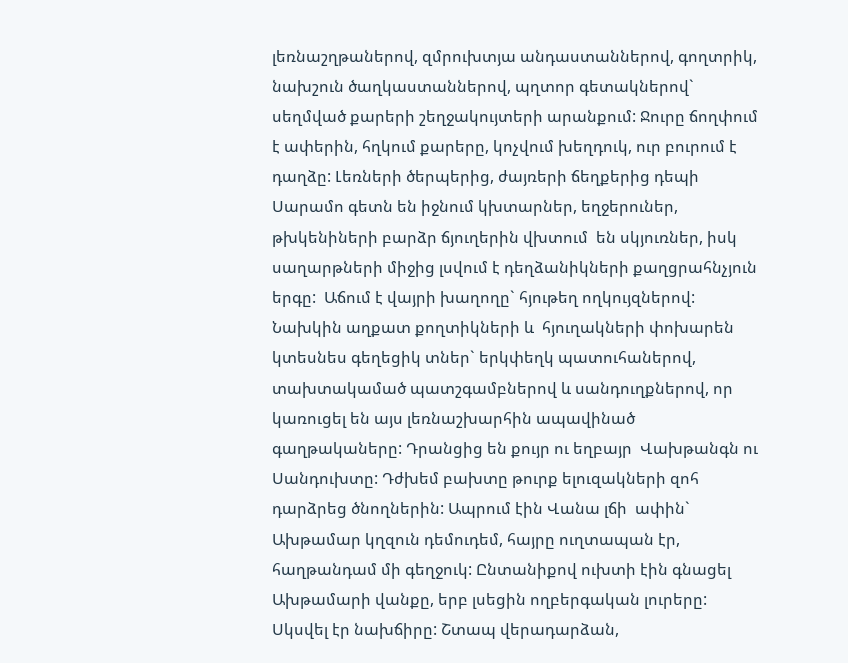լեռնաշղթաներով, զմրուխտյա անդաստաններով, գողտրիկ, նախշուն ծաղկաստաններով, պղտոր գետակներով` սեղմված քարերի շեղջակույտերի արանքում: Ջուրը ճողփում է ափերին, հղկում քարերը, կոչվում խեղդուկ, ուր բուրում է  դաղձը: Լեռների ծերպերից, ժայռերի ճեղքերից դեպի Սարամո գետն են իջնում կխտարներ, եղջերուներ, թխկենիների բարձր ճյուղերին վխտում  են սկյուռներ, իսկ  սաղարթների միջից լսվում է դեղձանիկների քաղցրահնչյուն երգը:  Աճում է վայրի խաղողը` հյութեղ ողկույզներով: Նախկին աղքատ քողտիկների և  հյուղակների փոխարեն կտեսնես գեղեցիկ տներ` երկփեղկ պատուհաներով, տախտակամած պատշգամբներով և սանդուղքներով, որ կառուցել են այս լեռնաշխարհին ապավինած գաղթակաները: Դրանցից են քույր ու եղբայր  Վախթանգն ու Սանդուխտը: Դժխեմ բախտը թուրք ելուզակների զոհ  դարձրեց ծնողներին: Ապրում էին Վանա լճի  ափին` Ախթամար կղզուն դեմուդեմ, հայրը ուղտապան էր, հաղթանդամ մի գեղջուկ: Ընտանիքով ուխտի էին գնացել Ախթամարի վանքը, երբ լսեցին ողբերգական լուրերը: Սկսվել էր նախճիրը: Շտապ վերադարձան,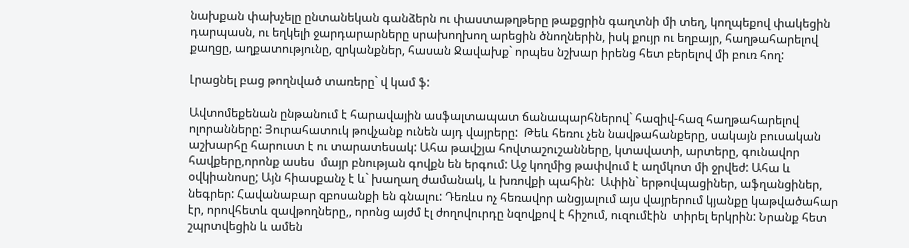նախքան փախչելը ընտանեկան գանձերն ու փաստաթղթերը թաքցրին գաղտնի մի տեղ, կողպեքով փակեցին դարպասն, ու եղկելի ջարդարարները սրախողխող արեցին ծնողներին, իսկ քույր ու եղբայր, հաղթահարելով քաղցը, աղքատությունը, զրկանքներ, հասան Ջավախք` որպես նշխար իրենց հետ բերելով մի բուռ հող:

Լրացնել բաց թողնված տառերը` վ կամ ֆ:

Ավտոմեքենան ընթանում է հարավային ասֆալտապատ ճանապարհներով` հազիվ-հազ հաղթահարելով ոլորանները: Յուրահատուկ թովչանք ունեն այդ վայրերը:  Թեև հեռու չեն նավթահանքերը, սակայն բուսական աշխարհը հարուստ է ու տարատեսակ: Ահա թավշյա հովտաշուշանները, կտավատի, արտերը, գունավոր հավքերը,որոնք ասես  մայր բնության գովքն են երգում: Աջ կողմից թափվում է աղմկոտ մի ջրվեժ: Ահա և օվկիանոսը; Այն հիասքանչ է և` խաղաղ ժամանակ, և խռովքի պահին:  Ափին` երթովպացիներ, աֆղանցիներ, նեգրեր: Հավանաբար զբոսանքի են գնալու: Դեռևս ոչ հեռավոր անցյալում այս վայրերում կյանքը կաթվածահար էր, որովհետև զավթողները,, որոնց այժմ էլ ժողովուրդը նզովքով է հիշում, ուզումէին  տիրել երկրին: Նրանք հետ շպրտվեցին և ամեն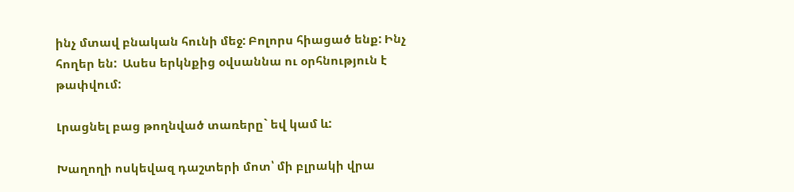ինչ մտավ բնական հունի մեջ: Բոլորս հիացած ենք: Ինչ հողեր են:  Ասես երկնքից օվսաննա ու օրհնություն է թափվում:

Լրացնել բաց թողնված տառերը` եվ կամ և:

Խաղողի ոսկեվազ դաշտերի մոտ՝ մի բլրակի վրա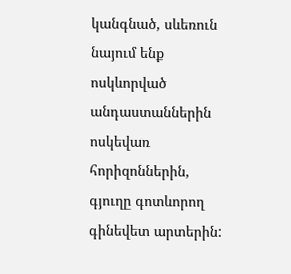կանգնած, սևեռուն նայում ենք ոսկևորված անդաստաններին ոսկեվառ հորիզոններին, գյուղը գոտևորող գինեվետ արտերին: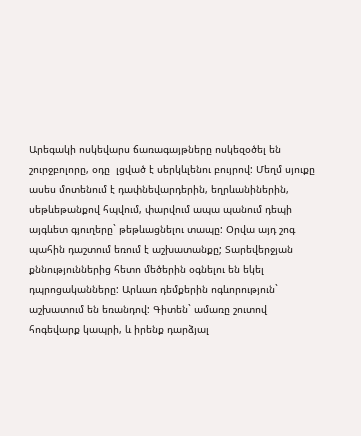Արեգակի ոսկեվարս ճառագայթները ոսկեզօծել են շուրջբոլորը, օդը  լցված է սերկևլենու բույրով: Մեղմ սյուքը ասես մոտենում է դափնեվարդերին, եղրևանիներին,  սեթևեթանքով հպվում, փարվում ապա պանում դեպի այգևետ գյուղերը` թեթևացնելու տապը: Օրվա այդ շոգ պահին դաշտում եռում է աշխատանքը; Տարեվերջյան քննություններից հետո մեծերին օգնելու են եկել  դպրոցականները: Արևառ դեմքերին ոգևորություն` աշխատում են եռանդով: Գիտեն` ամառը շուտով հոգեվարք կապրի, և իրենք դարձյալ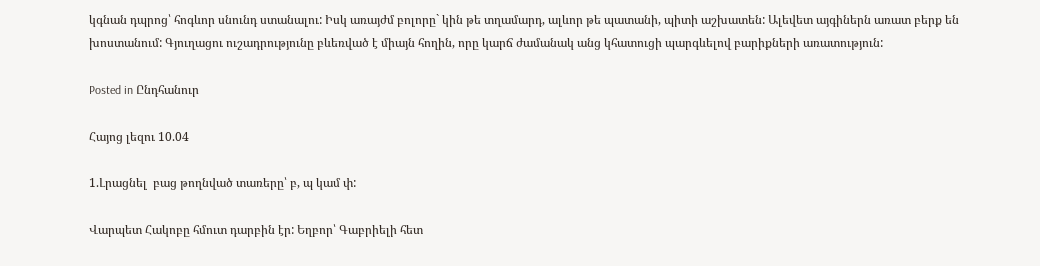կգնան դպրոց՝ հոգևոր սնունդ ստանալու: Իսկ առայժմ բոլորը` կին թե տղամարդ, ալևոր թե պատանի, պիտի աշխատեն: Ալեվետ այգիներն առատ բերք են խոստանում: Գյուղացու ուշադրությունը բևեռված է միայն հողին, որը կարճ ժամանակ անց կհատուցի պարգևելով բարիքների առատություն:

Posted in Ընդհանուր

Հայոց լեզու 10.04

1.Լրացնել  բաց թողնված տառերը՝ բ, պ կամ փ:

Վարպետ Հակոբը հմուտ դարբին էր: Եղբոր՝ Գաբրիելի հետ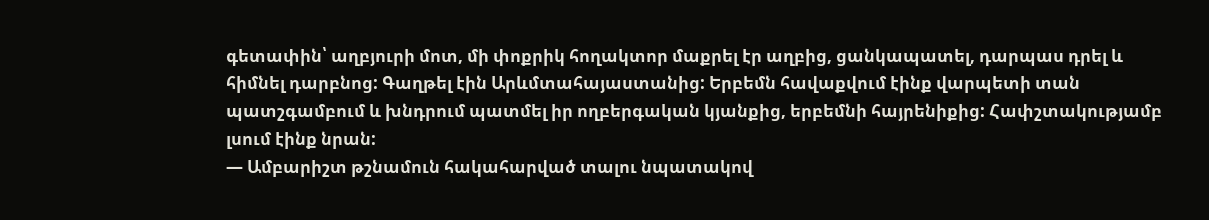գետափին՝ աղբյուրի մոտ, մի փոքրիկ հողակտոր մաքրել էր աղբից, ցանկապատել, դարպաս դրել և հիմնել դարբնոց: Գաղթել էին Արևմտահայաստանից: Երբեմն հավաքվում էինք վարպետի տան պատշգամբում և խնդրում պատմել իր ողբերգական կյանքից, երբեմնի հայրենիքից: Հափշտակությամբ լսում էինք նրան:
— Ամբարիշտ թշնամուն հակահարված տալու նպատակով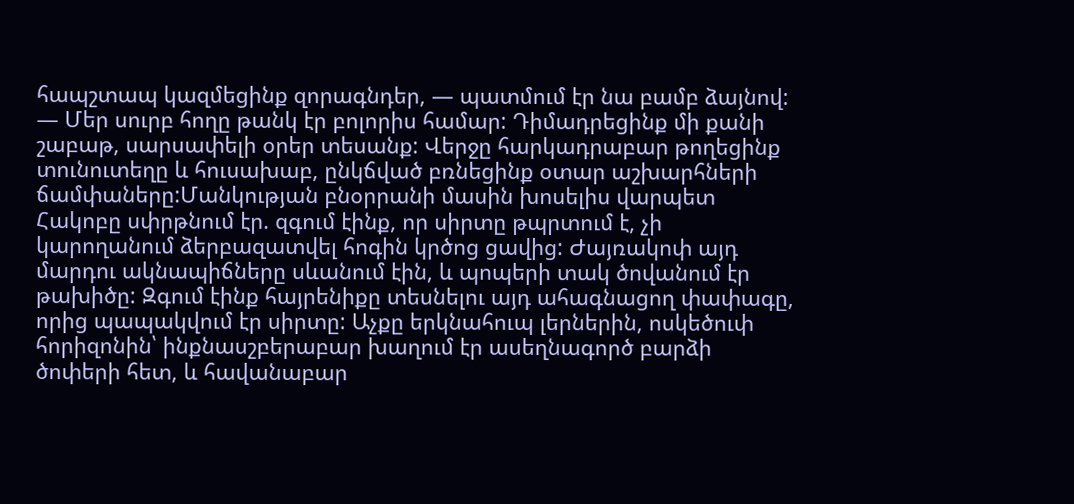հապշտապ կազմեցինք զորագնդեր, — պատմում էր նա բամբ ձայնով:
— Մեր սուրբ հողը թանկ էր բոլորիս համար: Դիմադրեցինք մի քանի շաբաթ, սարսափելի օրեր տեսանք: Վերջը հարկադրաբար թողեցինք տունուտեղը և հուսախաբ, ընկճված բռնեցինք օտար աշխարհների ճամփաները:Մանկության բնօրրանի մասին խոսելիս վարպետ Հակոբը սփրթնում էր. զգում էինք, որ սիրտը թպրտում է, չի կարողանում ձերբազատվել հոգին կրծոց ցավից: Ժայռակոփ այդ մարդու ակնապիճները սևանում էին, և պոպերի տակ ծովանում էր թախիծը: Զգում էինք հայրենիքը տեսնելու այդ ահագնացող փափագը, որից պապակվում էր սիրտը: Աչքը երկնահուպ լերներին, ոսկեծուփ հորիզոնին՝ ինքնասշբերաբար խաղում էր ասեղնագործ բարձի ծոփերի հետ, և հավանաբար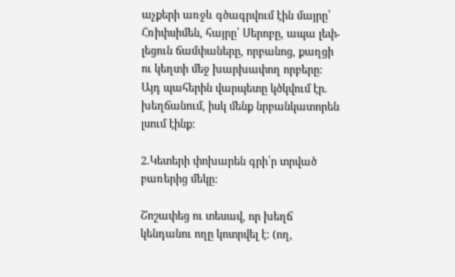աչքերի առջև գծագրվում էին մայրը՝ Հռիփսիմեն, հայրը՝ Սերոբը, ապա լեփ-լեցուն ճամփաները, որբանոց, քաղցի ու կեղտի մեջ խարխափող որբերը: Այդ պահերին վարպետը կծկվում էր. խեղճանում, իսկ մենք նրբանկատորեն լսում էինք:

2.Կետերի փոխարեն գրի՛ր տրված բառերից մեկը:

Շոշափեց ու տեսավ, որ խեղճ կենդանու ողը կոտրվել է: (ող,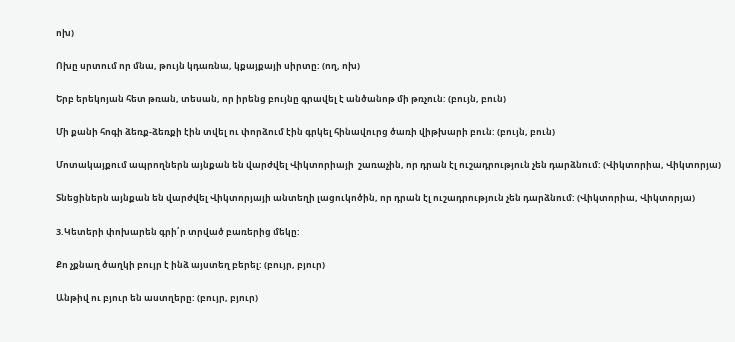ոխ)

Ոխը սրտում որ մնա, թույն կդառնա, կքայքայի սիրտը: (ող, ոխ)

Երբ երեկոյան հետ թռան, տեսան, որ իրենց բույնը գրավել է անծանոթ մի թռչուն: (բույն, բուն)

Մի քանի հոգի ձեռք-ձեռքի էին տվել ու փորձում էին գրկել հինավուրց ծառի վիթխարի բուն: (բույն, բուն)

Մոտակայքում ապրողներն այնքան են վարժվել Վիկտորիայի  շառաչին, որ դրան էլ ուշադրություն չեն դարձնում: (Վիկտորիա, Վիկտորյա)

Տնեցիներն այնքան են վարժվել Վիկտորյայի անտեղի լացուկոծին, որ դրան էլ ուշադրություն չեն դարձնում: (Վիկտորիա, Վիկտորյա)

3.Կետերի փոխարեն գրի՛ր տրված բառերից մեկը:

Քո չքնաղ ծաղկի բույր է ինձ այստեղ բերել: (բույր, բյուր)

Անթիվ ու բյուր են աստղերը: (բույր, բյուր)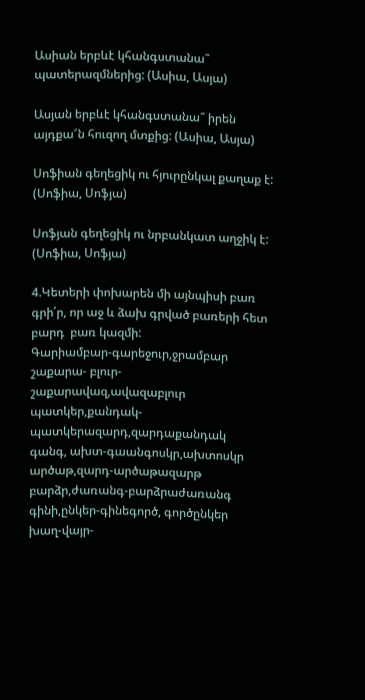Ասիան երբևէ կհանգստանա՞ պատերազմներից: (Ասիա, Ասյա)

Ասյան երբևէ կհանգստանա՞ իրեն այդքա՜ն հուզող մտքից: (Ասիա, Ասյա)

Սոֆիան գեղեցիկ ու հյուրընկալ քաղաք է: (Սոֆիա, Սոֆյա)

Սոֆյան գեղեցիկ ու նրբանկատ աղջիկ է: (Սոֆիա, Սոֆյա)

4.Կետերի փոխարեն մի այնպիսի բառ գրի՛ր, որ աջ և ձախ գրված բառերի հետ բարդ  բառ կազմի:
Գարիամբար-գարեջուր,ջրամբար
շաքարա- բլուր-շաքարավազ,ավազաբլուր
պատկեր,քանդակ-պատկերազարդ,զարդաքանդակ
գանգ, ախտ-գաանգոսկր,ախտոսկր
արծաթ,զարդ-արծաթազարթ
բարձր,ժառանգ-բարձրաժառանգ
գինի,ընկեր-գինեգործ, գործընկեր
խաղ-վայր-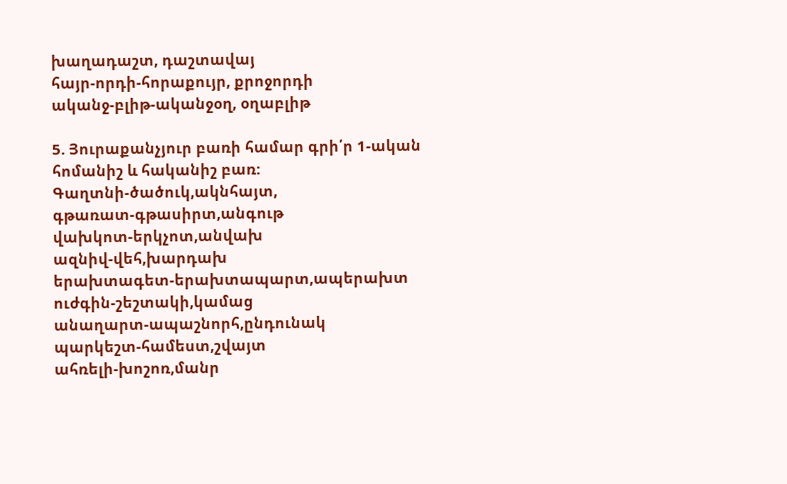խաղադաշտ, դաշտավայ
հայր-որդի-հորաքույր, քրոջորդի
ականջ-բլիթ-ականջօղ, օղաբլիթ

5. Յուրաքանչյուր բառի համար գրի՛ր 1-ական հոմանիշ և հականիշ բառ:
Գաղտնի-ծածուկ,ակնհայտ,
գթառատ-գթասիրտ,անգութ
վախկոտ-երկչոտ,անվախ
ազնիվ-վեհ,խարդախ
երախտագետ-երախտապարտ,ապերախտ
ուժգին-շեշտակի,կամաց
անաղարտ-ապաշնորհ,ընդունակ
պարկեշտ-համեստ,շվայտ
ահռելի-խոշոռ,մանր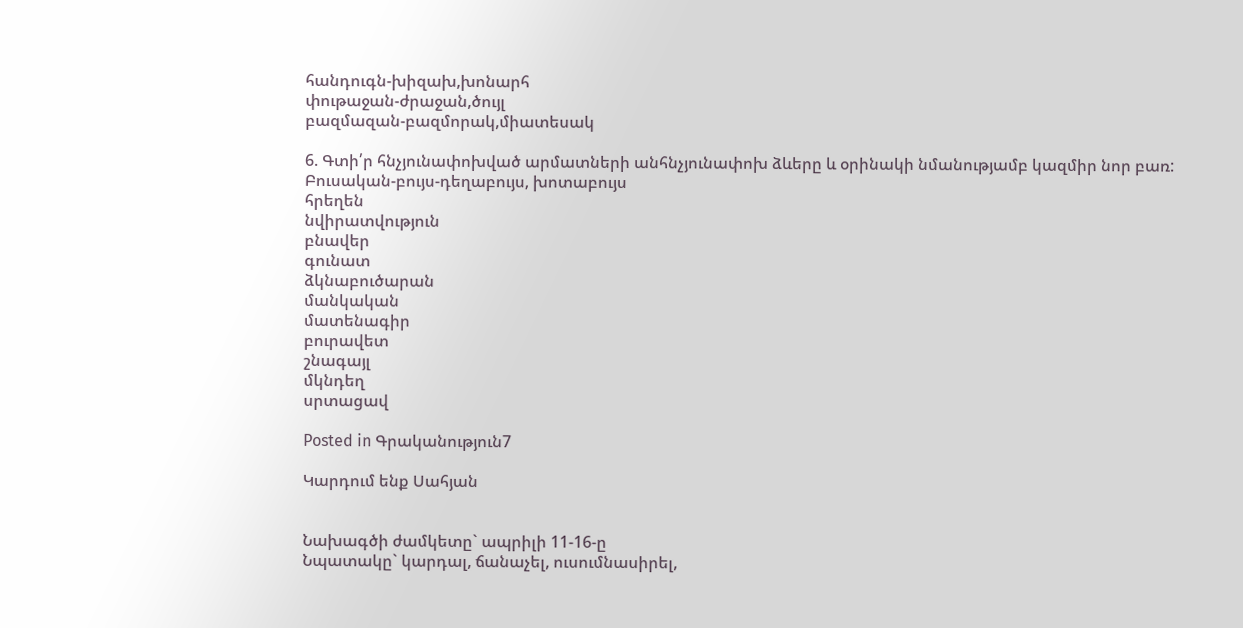հանդուգն-խիզախ,խոնարհ
փութաջան-ժրաջան,ծույլ
բազմազան-բազմորակ,միատեսակ

6. Գտի՛ր հնչյունափոխված արմատների անհնչյունափոխ ձևերը և օրինակի նմանությամբ կազմիր նոր բառ:
Բուսական-բույս-դեղաբույս, խոտաբույս
հրեղեն
նվիրատվություն
բնավեր
գունատ
ձկնաբուծարան
մանկական
մատենագիր
բուրավետ
շնագայլ
մկնդեղ
սրտացավ

Posted in Գրականություն7

Կարդում ենք Սահյան


Նախագծի ժամկետը` ապրիլի 11-16-ը
Նպատակը` կարդալ, ճանաչել, ուսումնասիրել,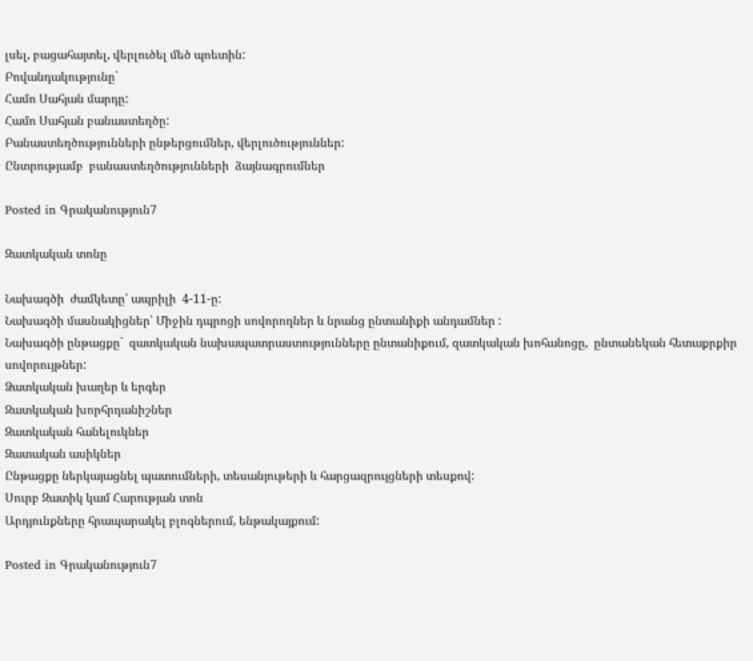լսել, բացահայտել, վերլուծել մեծ պոետին:
Բովանդակությունը`
Համո Սահյան մարդը:
Համո Սահյան բանաստեղծը:
Բանաստեղծությունների ընթերցումներ, վերլուծություններ:
Ընտրությամբ  բանաստեղծությունների  ձայնագրումներ

Posted in Գրականություն7

Զատկական տոնը

Նախագծի  ժամկետը՝ ապրիլի  4-11-ը:
Նախագծի մասնակիցներ՝ Միջին դպրոցի սովորողներ և նրանց ընտանիքի անդամներ :
Նախագծի ընթացքը`  զատկական նախապատրաստությունները ընտանիքում, զատկական խոհանոցը,  ընտանեկան հետաքրքիր սովորույթներ:
Ձատկական խաղեր և երգեր
Զատկական խորհրդանիշներ
Զատկական հանելուկներ
Զատական ասիկներ
Ընթացքը ներկայացնել պատումների, տեսանյութերի և հարցազրույցների տեսքով:
Սուրբ Զատիկ կամ Հարության տոն
Արդյունքները հրապարակել բլոգներում, ենթակայքում:

Posted in Գրականություն7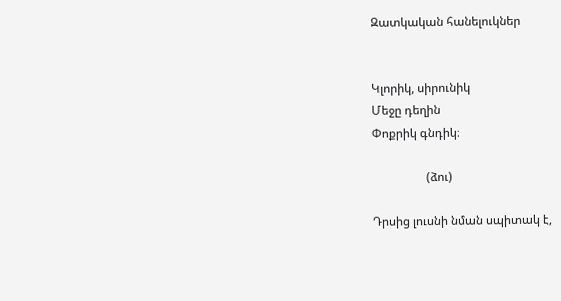Զատկական հանելուկներ


Կլորիկ, սիրունիկ
Մեջը դեղին
Փոքրիկ գնդիկ։

                  (ձու)

Դրսից լուսնի նման սպիտակ է,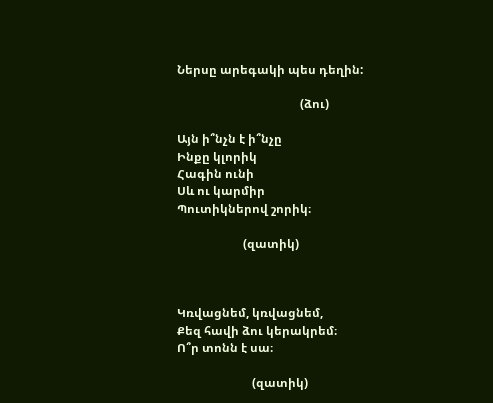Ներսը արեգակի պես դեղին:

                                         (ձու)

Այն ի՞նչն է ի՞նչը
Ինքը կլորիկ
Հագին ունի
Սև ու կարմիր
Պուտիկներով շորիկ։

                      (զատիկ)



Կռվացնեմ, կռվացնեմ,
Քեզ հավի ձու կերակրեմ։
Ո՞ր տոնն է սա։

                         (զատիկ)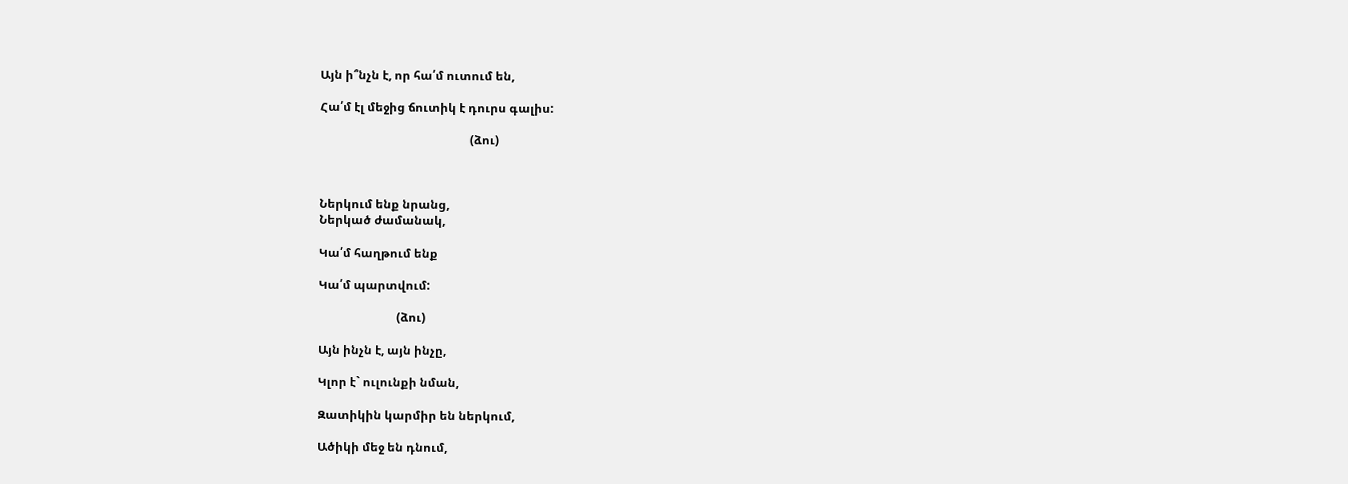Այն ի՞նչն է, որ հա՛մ ուտում են,

Հա՛մ էլ մեջից ճուտիկ է դուրս գալիս:

                                                  (ձու)



Ներկում ենք նրանց,
Ներկած ժամանակ,

Կա՛մ հաղթում ենք

Կա՛մ պարտվում:

                          (ձու)

Այն ինչն է, այն ինչը,

Կլոր է` ուլունքի նման,

Զատիկին կարմիր են ներկում,

Ածիկի մեջ են դնում,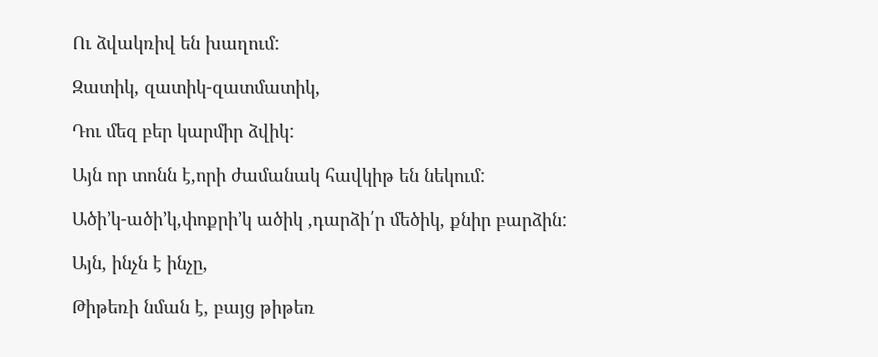Ու ձվակռիվ են խաղում:

Զատիկ, զատիկ-զատմատիկ,

Դու մեզ բեր կարմիր ձվիկ:

Այն որ տոնն է,որի ժամանակ հավկիթ են նեկում:

Ածի’կ-ածի’կ,փոքրի’կ ածիկ ,դարձի՛ր մեծիկ, քնիր բարձին:

Այն, ինչն է ինչը,

Թիթեռի նման է, բայց թիթեռ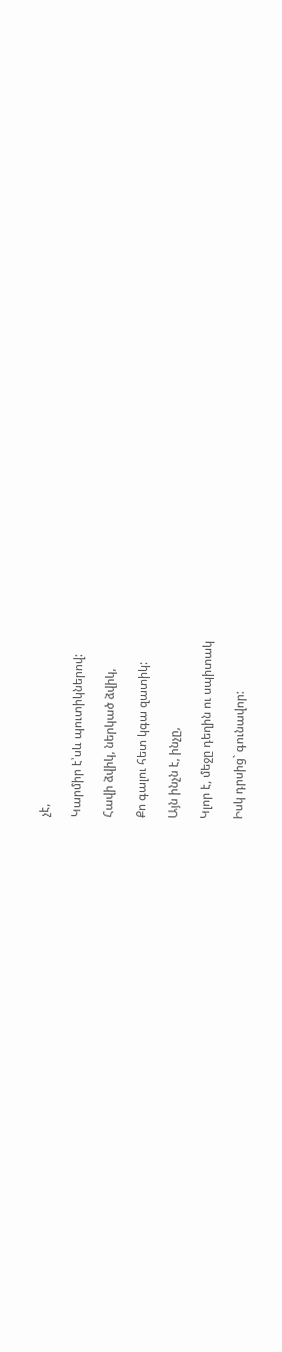չէ,

Կարմիր է՝սև պուտիկներով:

Հավի ձվիկ, ներկած ձվիկ,

Քո գալու հետ կգա զատիկ:

Այն ինչն է, ինչը,

Կլոր է, մեջը դեղին ու սպիտակ

Իսկ դրսից` գունավոր: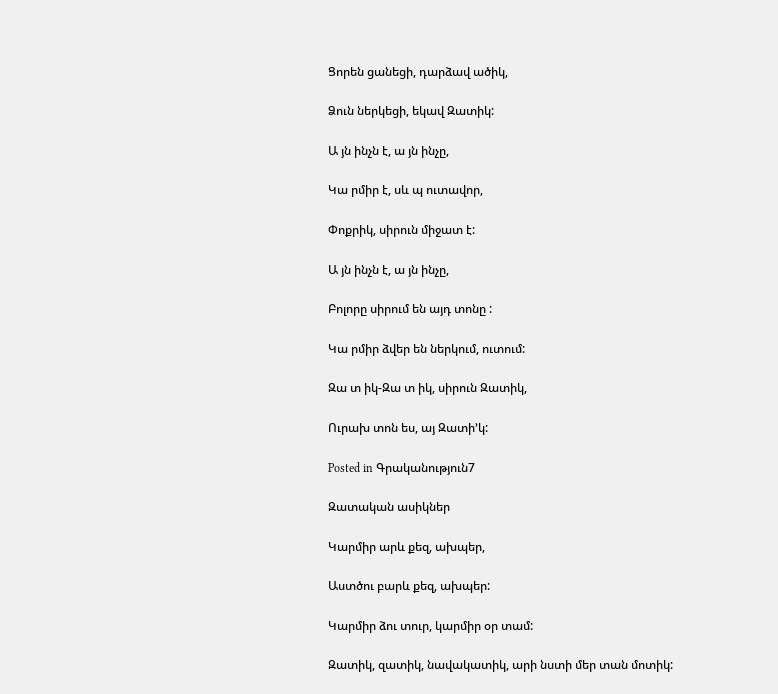Ցորեն ցանեցի, դարձավ ածիկ,

Ձուն ներկեցի, եկավ Զատիկ:

Ա յն ինչն է, ա յն ինչը,

Կա րմիր է, սև պ ուտավոր,

Փոքրիկ, սիրուն միջատ է:

Ա յն ինչն է, ա յն ինչը,

Բոլորը սիրում են այդ տոնը :

Կա րմիր ձվեր են ներկում, ուտում:

Զա տ իկ-Զա տ իկ, սիրուն Զատիկ,

Ուրախ տոն ես, այ Զատի’կ:

Posted in Գրականություն7

Զատական ասիկներ

Կարմիր արև քեզ, ախպեր,

Աստծու բարև քեզ, ախպեր:

Կարմիր ձու տուր, կարմիր օր տամ:

Զատիկ, զատիկ, նավակատիկ, արի նստի մեր տան մոտիկ: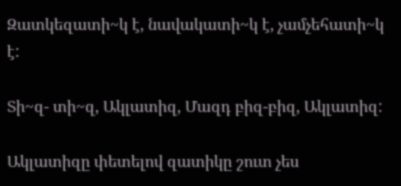Զատկեզատի~կ է, նավակատի~կ է, չամչեհատի~կ է:

Տի~զ- տի~զ, Ակլատիզ, Մազդ բիզ-բիզ, Ակլատիզ:

Ակլատիզը փետելով զատիկը շուտ չես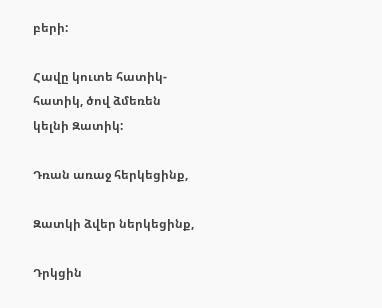բերի:

Հավը կուտե հատիկ-հատիկ, ծով ձմեռեն կելնի Զատիկ:

Դռան առաջ հերկեցինք,

Զատկի ձվեր ներկեցինք,

Դրկցին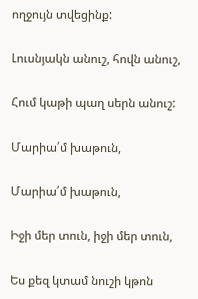ողջույն տվեցինք:

Լուսնյակն անուշ, հովն անուշ,

Հում կաթի պաղ սերն անուշ:

Մարիա՛մ խաթուն,

Մարիա՛մ խաթուն,

Իջի մեր տուն, իջի մեր տուն,

Ես քեզ կտամ նուշի կթոն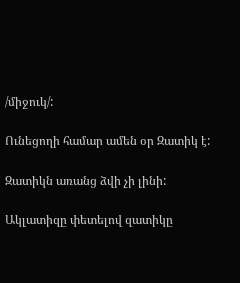/միջուկ/:

Ունեցողի համար ամեն օր Զատիկ է:

Զատիկն առանց ձվի չի լինի:

Ակլատիզը փետելով զատիկը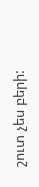շուտ չես բերի: